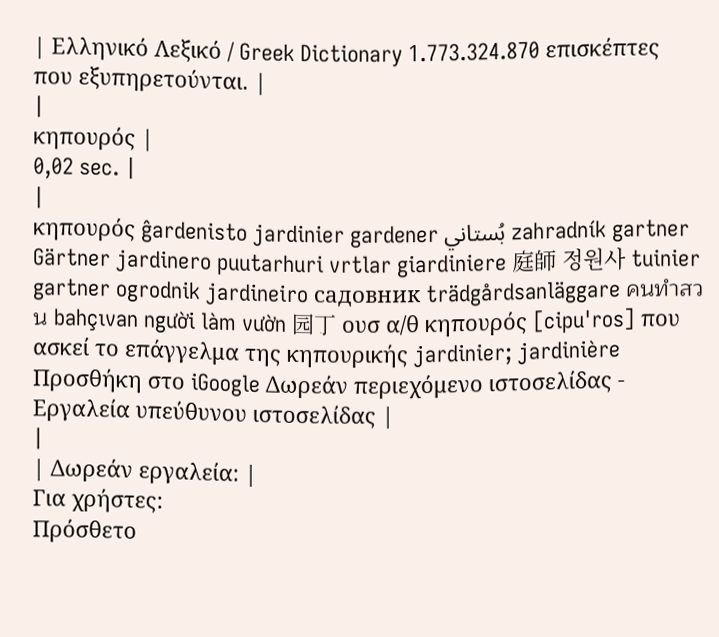| Ελληνικό Λεξικό / Greek Dictionary 1.773.324.870 επισκέπτες που εξυπηρετούνται. |
|
κηπουρός |
0,02 sec. |
|
κηπουρός ĝardenisto jardinier gardener بُستاني zahradník gartner Gärtner jardinero puutarhuri vrtlar giardiniere 庭師 정원사 tuinier gartner ogrodnik jardineiro садовник trädgårdsanläggare คนทำสวน bahçıvan người làm vườn 园丁 ουσ α/θ κηπουρός [cipu'ros] που ασκεί το επάγγελμα της κηπουρικής jardinier; jardinière Προσθήκη στο iGoogle Δωρεάν περιεχόμενο ιστοσελίδας - Εργαλεία υπεύθυνου ιστοσελίδας |
|
| Δωρεάν εργαλεία: |
Για χρήστες:
Πρόσθετο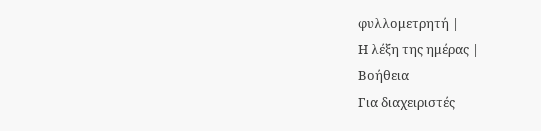φυλλομετρητή |
Η λέξη της ημέρας |
Βοήθεια
Για διαχειριστές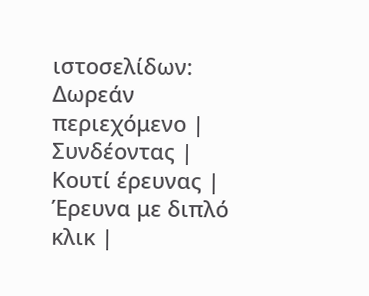ιστοσελίδων: Δωρεάν περιεχόμενο | Συνδέοντας | Κουτί έρευνας | Έρευνα με διπλό κλικ |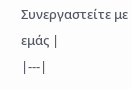Συνεργαστείτε με εμάς |
|---|